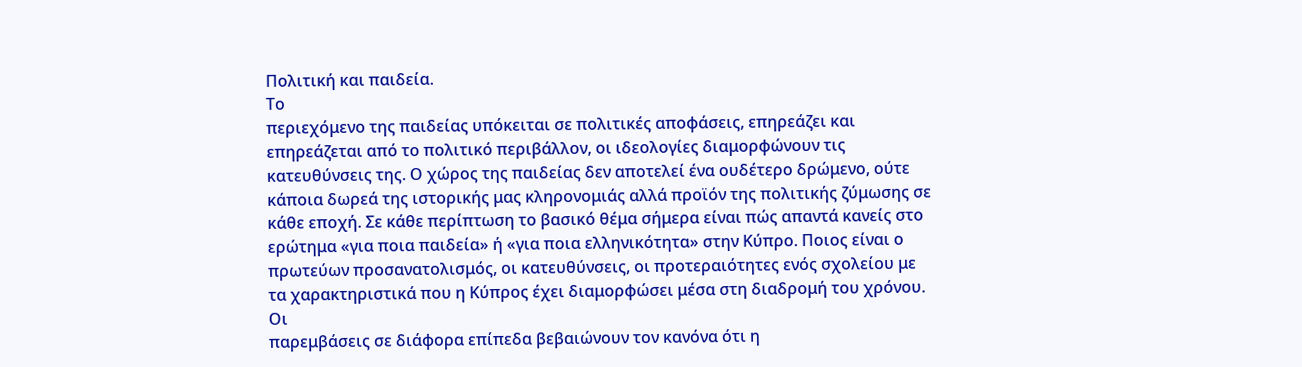Πολιτική και παιδεία.
Το
περιεχόμενο της παιδείας υπόκειται σε πολιτικές αποφάσεις, επηρεάζει και
επηρεάζεται από το πολιτικό περιβάλλον, οι ιδεολογίες διαμορφώνουν τις
κατευθύνσεις της. Ο χώρος της παιδείας δεν αποτελεί ένα ουδέτερο δρώμενο, ούτε
κάποια δωρεά της ιστορικής μας κληρονομιάς αλλά προϊόν της πολιτικής ζύμωσης σε
κάθε εποχή. Σε κάθε περίπτωση το βασικό θέμα σήμερα είναι πώς απαντά κανείς στο
ερώτημα «για ποια παιδεία» ή «για ποια ελληνικότητα» στην Κύπρο. Ποιος είναι ο
πρωτεύων προσανατολισμός, οι κατευθύνσεις, οι προτεραιότητες ενός σχολείου με
τα χαρακτηριστικά που η Κύπρος έχει διαμορφώσει μέσα στη διαδρομή του χρόνου.
Οι
παρεμβάσεις σε διάφορα επίπεδα βεβαιώνουν τον κανόνα ότι η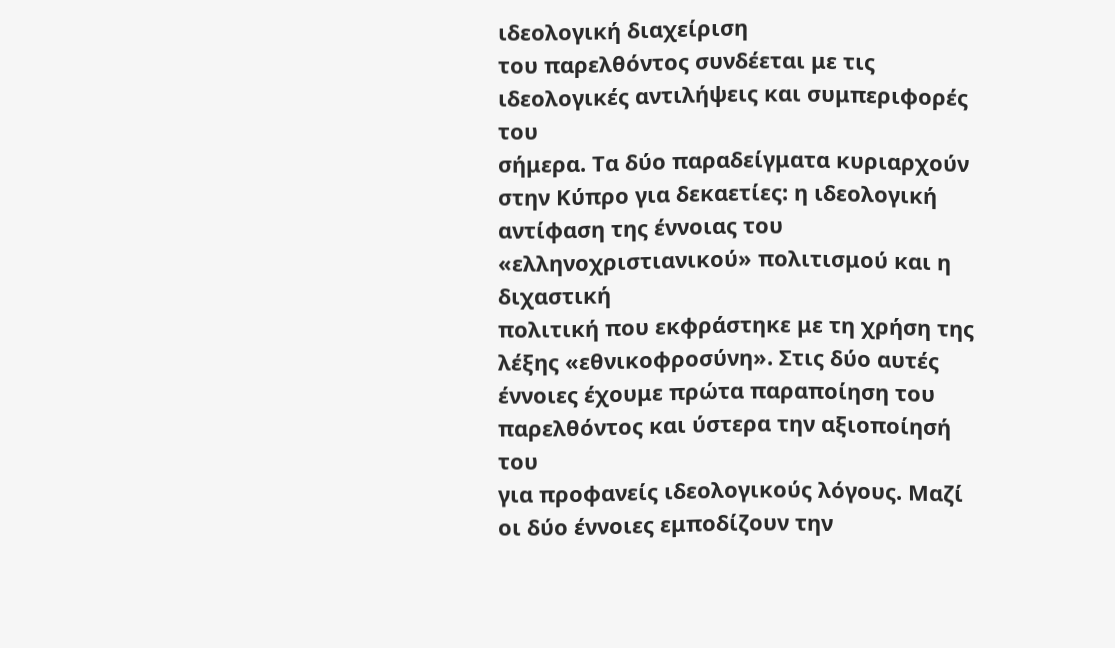ιδεολογική διαχείριση
του παρελθόντος συνδέεται με τις ιδεολογικές αντιλήψεις και συμπεριφορές του
σήμερα. Τα δύο παραδείγματα κυριαρχούν στην Κύπρο για δεκαετίες: η ιδεολογική
αντίφαση της έννοιας του «ελληνοχριστιανικού» πολιτισμού και η διχαστική
πολιτική που εκφράστηκε με τη χρήση της λέξης «εθνικοφροσύνη». Στις δύο αυτές
έννοιες έχουμε πρώτα παραποίηση του παρελθόντος και ύστερα την αξιοποίησή του
για προφανείς ιδεολογικούς λόγους. Μαζί οι δύο έννοιες εμποδίζουν την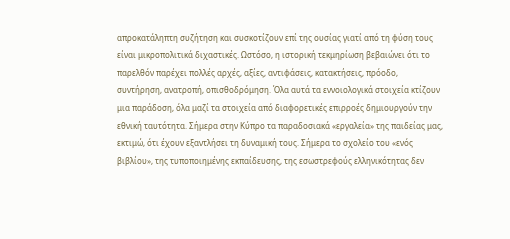απροκατάληπτη συζήτηση και συσκοτίζουν επί της ουσίας γιατί από τη φύση τους
είναι μικροπολιτικά διχαστικές. Ωστόσο, η ιστορική τεκμηρίωση βεβαιώνει ότι το
παρελθόν παρέχει πολλές αρχές, αξίες, αντιφάσεις, κατακτήσεις, πρόοδο,
συντήρηση, ανατροπή, οπισθοδρόμηση. Όλα αυτά τα εννοιολογικά στοιχεία κτίζουν
μια παράδοση, όλα μαζί τα στοιχεία από διαφορετικές επιρροές δημιουργούν την
εθνική ταυτότητα. Σήμερα στην Κύπρο τα παραδοσιακά «εργαλεία» της παιδείας μας,
εκτιμώ, ότι έχουν εξαντλήσει τη δυναμική τους. Σήμερα το σχολείο του «ενός
βιβλίου», της τυποποιημένης εκπαίδευσης, της εσωστρεφούς ελληνικότητας δεν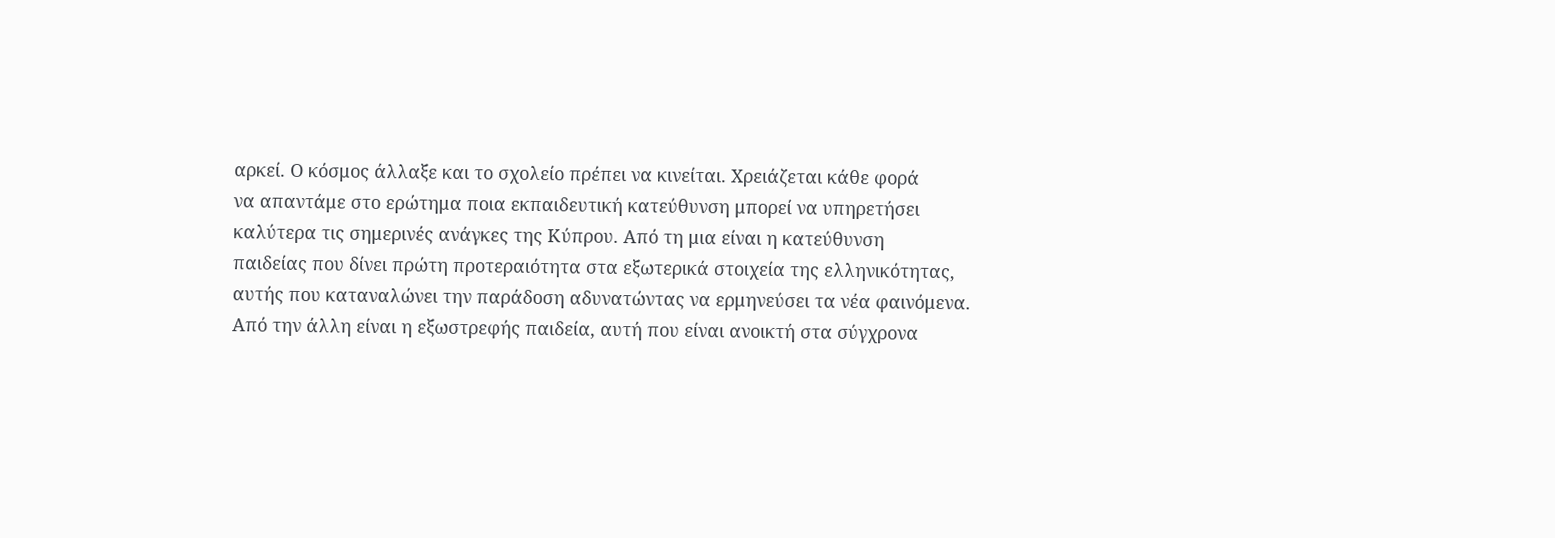αρκεί. Ο κόσμος άλλαξε και το σχολείο πρέπει να κινείται. Χρειάζεται κάθε φορά
να απαντάμε στο ερώτημα ποια εκπαιδευτική κατεύθυνση μπορεί να υπηρετήσει
καλύτερα τις σημερινές ανάγκες της Κύπρου. Από τη μια είναι η κατεύθυνση
παιδείας που δίνει πρώτη προτεραιότητα στα εξωτερικά στοιχεία της ελληνικότητας,
αυτής που καταναλώνει την παράδοση αδυνατώντας να ερμηνεύσει τα νέα φαινόμενα.
Από την άλλη είναι η εξωστρεφής παιδεία, αυτή που είναι ανοικτή στα σύγχρονα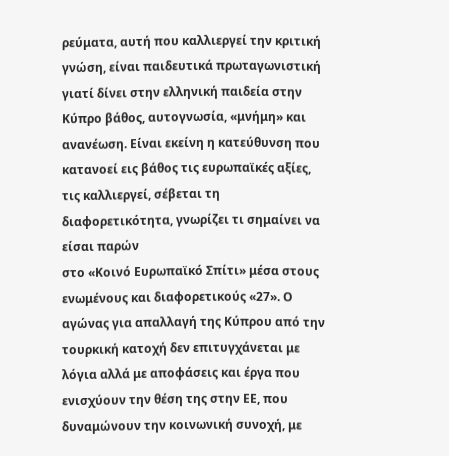ρεύματα, αυτή που καλλιεργεί την κριτική γνώση, είναι παιδευτικά πρωταγωνιστική
γιατί δίνει στην ελληνική παιδεία στην Κύπρο βάθος, αυτογνωσία, «μνήμη» και
ανανέωση. Είναι εκείνη η κατεύθυνση που κατανοεί εις βάθος τις ευρωπαϊκές αξίες,
τις καλλιεργεί, σέβεται τη διαφορετικότητα, γνωρίζει τι σημαίνει να είσαι παρών
στο «Κοινό Ευρωπαϊκό Σπίτι» μέσα στους ενωμένους και διαφορετικούς «27». Ο
αγώνας για απαλλαγή της Κύπρου από την τουρκική κατοχή δεν επιτυγχάνεται με
λόγια αλλά με αποφάσεις και έργα που ενισχύουν την θέση της στην ΕΕ, που
δυναμώνουν την κοινωνική συνοχή, με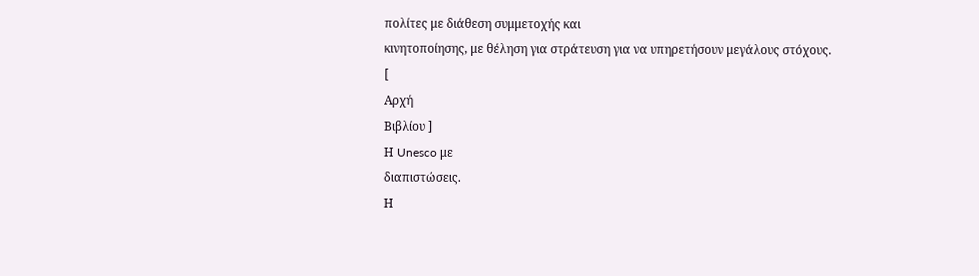πολίτες με διάθεση συμμετοχής και
κινητοποίησης, με θέληση για στράτευση για να υπηρετήσουν μεγάλους στόχους.
[
Αρχή
Βιβλίου ]
Η Unesco με
διαπιστώσεις.
Η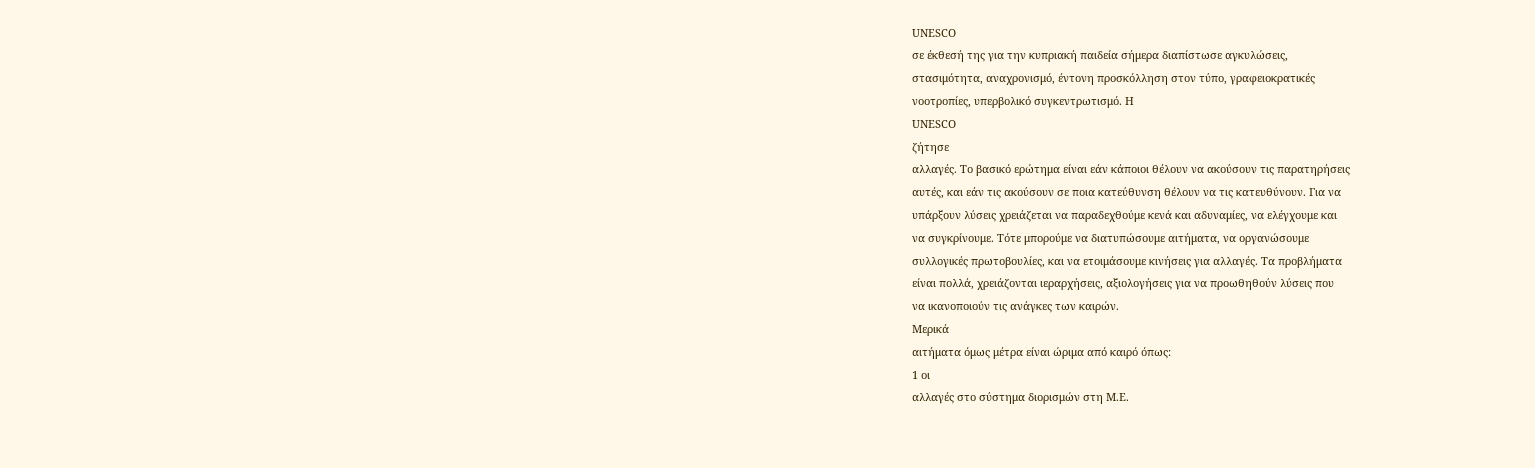UNESCO
σε έκθεσή της για την κυπριακή παιδεία σήμερα διαπίστωσε αγκυλώσεις,
στασιμότητα, αναχρονισμό, έντονη προσκόλληση στον τύπο, γραφειοκρατικές
νοοτροπίες, υπερβολικό συγκεντρωτισμό. Η
UNESCO
ζήτησε
αλλαγές. Το βασικό ερώτημα είναι εάν κάποιοι θέλουν να ακούσουν τις παρατηρήσεις
αυτές, και εάν τις ακούσουν σε ποια κατεύθυνση θέλουν να τις κατευθύνουν. Για να
υπάρξουν λύσεις χρειάζεται να παραδεχθούμε κενά και αδυναμίες, να ελέγχουμε και
να συγκρίνουμε. Τότε μπορούμε να διατυπώσουμε αιτήματα, να οργανώσουμε
συλλογικές πρωτοβουλίες, και να ετοιμάσουμε κινήσεις για αλλαγές. Τα προβλήματα
είναι πολλά, χρειάζονται ιεραρχήσεις, αξιολογήσεις για να προωθηθούν λύσεις που
να ικανοποιούν τις ανάγκες των καιρών.
Μερικά
αιτήματα όμως μέτρα είναι ώριμα από καιρό όπως:
1 οι
αλλαγές στο σύστημα διορισμών στη Μ.Ε.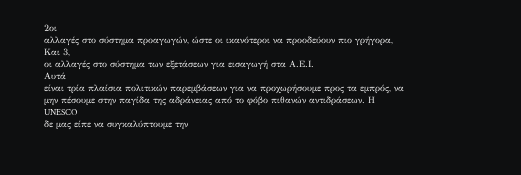2οι
αλλαγές στο σύστημα προαγωγών, ώστε οι ικανότεροι να προοδεύουν πιο γρήγορα,
Και 3,
οι αλλαγές στο σύστημα των εξετάσεων για εισαγωγή στα Α.Ε.Ι.
Αυτά
είναι τρία πλαίσια πολιτικών παρεμβάσεων για να προχωρήσουμε προς τα εμπρός, να
μην πέσουμε στην παγίδα της αδράνειας από το φόβο πιθανών αντιδράσεων. Η
UNESCO
δε μας είπε να συγκαλύπτουμε την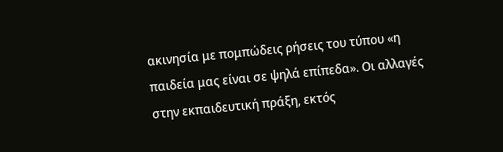ακινησία με πομπώδεις ρήσεις του τύπου «η
παιδεία μας είναι σε ψηλά επίπεδα». Οι αλλαγές στην εκπαιδευτική πράξη, εκτός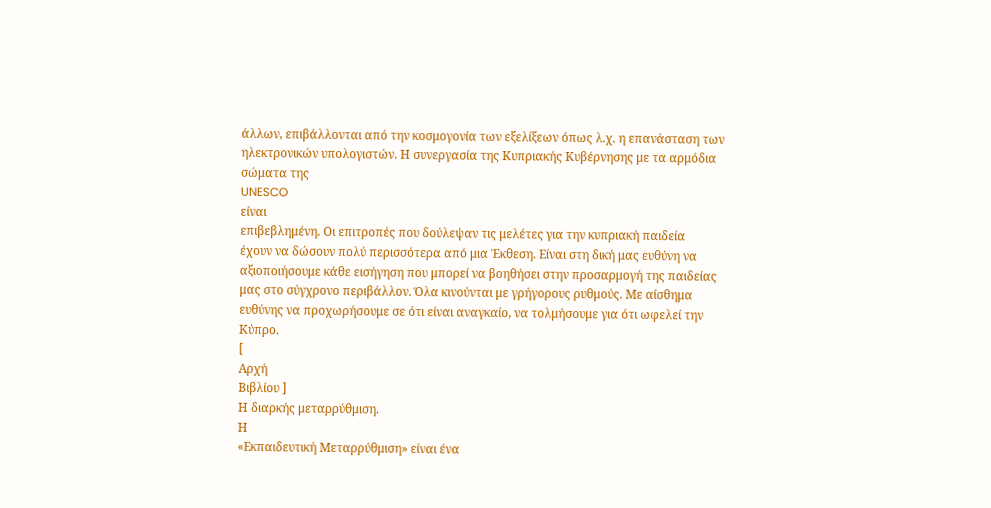άλλων, επιβάλλονται από την κοσμογονία των εξελίξεων όπως λ.χ. η επανάσταση των
ηλεκτρονικών υπολογιστών. Η συνεργασία της Κυπριακής Κυβέρνησης με τα αρμόδια
σώματα της
UNESCO
είναι
επιβεβλημένη. Οι επιτροπές που δούλεψαν τις μελέτες για την κυπριακή παιδεία
έχουν να δώσουν πολύ περισσότερα από μια Έκθεση. Είναι στη δική μας ευθύνη να
αξιοποιήσουμε κάθε εισήγηση που μπορεί να βοηθήσει στην προσαρμογή της παιδείας
μας στο σύγχρονο περιβάλλον. Όλα κινούνται με γρήγορους ρυθμούς. Με αίσθημα
ευθύνης να προχωρήσουμε σε ότι είναι αναγκαίο, να τολμήσουμε για ότι ωφελεί την
Κύπρο.
[
Αρχή
Βιβλίου ]
Η διαρκής μεταρρύθμιση.
Η
«Εκπαιδευτική Μεταρρύθμιση» είναι ένα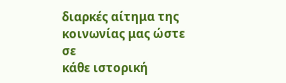διαρκές αίτημα της κοινωνίας μας ώστε σε
κάθε ιστορική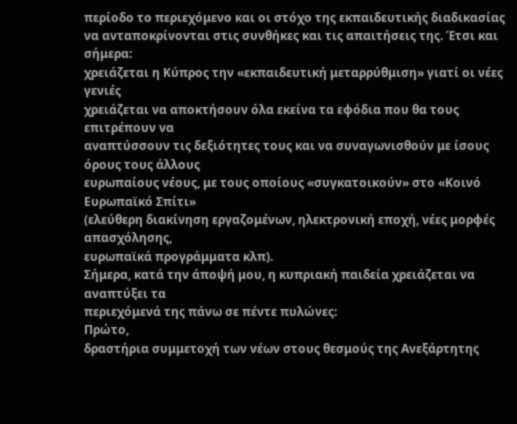περίοδο το περιεχόμενο και οι στόχο της εκπαιδευτικής διαδικασίας
να ανταποκρίνονται στις συνθήκες και τις απαιτήσεις της. Έτσι και σήμερα:
χρειάζεται η Κύπρος την «εκπαιδευτική μεταρρύθμιση» γιατί οι νέες γενιές
χρειάζεται να αποκτήσουν όλα εκείνα τα εφόδια που θα τους επιτρέπουν να
αναπτύσσουν τις δεξιότητες τους και να συναγωνισθούν με ίσους όρους τους άλλους
ευρωπαίους νέους, με τους οποίους «συγκατοικούν» στο «Κοινό Ευρωπαϊκό Σπίτι»
(ελεύθερη διακίνηση εργαζομένων, ηλεκτρονική εποχή, νέες μορφές απασχόλησης,
ευρωπαϊκά προγράμματα κλπ).
Σήμερα, κατά την άποψή μου, η κυπριακή παιδεία χρειάζεται να αναπτύξει τα
περιεχόμενά της πάνω σε πέντε πυλώνες:
Πρώτο,
δραστήρια συμμετοχή των νέων στους θεσμούς της Ανεξάρτητης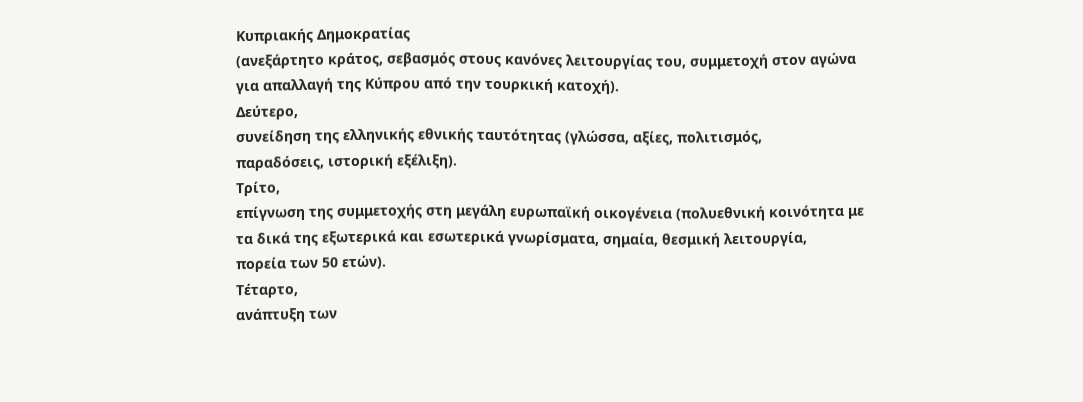Κυπριακής Δημοκρατίας
(ανεξάρτητο κράτος, σεβασμός στους κανόνες λειτουργίας του, συμμετοχή στον αγώνα
για απαλλαγή της Κύπρου από την τουρκική κατοχή).
Δεύτερο,
συνείδηση της ελληνικής εθνικής ταυτότητας (γλώσσα, αξίες, πολιτισμός,
παραδόσεις, ιστορική εξέλιξη).
Τρίτο,
επίγνωση της συμμετοχής στη μεγάλη ευρωπαϊκή οικογένεια (πολυεθνική κοινότητα με
τα δικά της εξωτερικά και εσωτερικά γνωρίσματα, σημαία, θεσμική λειτουργία,
πορεία των 50 ετών).
Τέταρτο,
ανάπτυξη των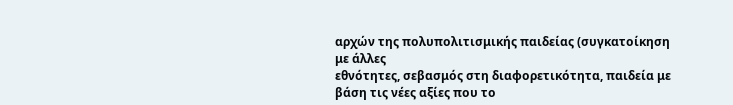αρχών της πολυπολιτισμικής παιδείας (συγκατοίκηση με άλλες
εθνότητες, σεβασμός στη διαφορετικότητα, παιδεία με βάση τις νέες αξίες που το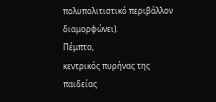πολυπολιτιστικό περιβάλλον διαμορφώνει).
Πέμπτο,
κεντρικός πυρήνας της παιδείας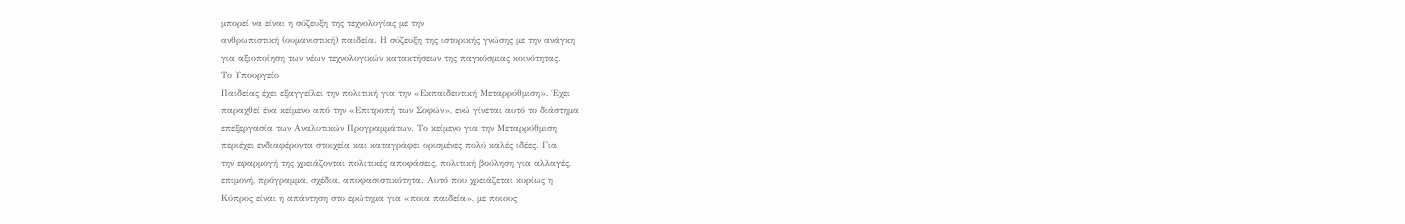μπορεί να είναι η σύζευξη της τεχνολογίας με την
ανθρωπιστική (ουμανιστική) παιδεία. Η σύζευξη της ιστορικής γνώσης με την ανάγκη
για αξιοποίηση των νέων τεχνολογικών κατακτήσεων της παγκόσμιας κοινότητας.
Το Υπουργείο
Παιδείας έχει εξαγγείλει την πολιτική για την «Εκπαιδευτική Μεταρρύθμιση». Έχει
παραχθεί ένα κείμενο από την «Επιτροπή των Σοφών», ενώ γίνεται αυτό το διάστημα
επεξεργασία των Αναλυτικών Προγραμμάτων. Το κείμενο για την Μεταρρύθμιση
περιέχει ενδιαφέροντα στοιχεία και καταγράφει ορισμένες πολύ καλές ιδέες. Για
την εφαρμογή της χρειάζονται πολιτικές αποφάσεις, πολιτική βούληση για αλλαγές,
επιμονή, πρόγραμμα, σχέδια, αποφασιστικότητα. Αυτό που χρειάζεται κυρίως η
Κύπρος είναι η απάντηση στο ερώτημα για «ποια παιδεία», με ποιους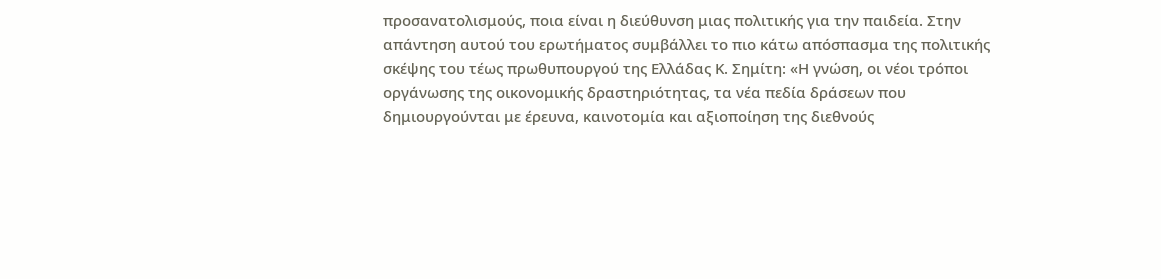προσανατολισμούς, ποια είναι η διεύθυνση μιας πολιτικής για την παιδεία. Στην
απάντηση αυτού του ερωτήματος συμβάλλει το πιο κάτω απόσπασμα της πολιτικής
σκέψης του τέως πρωθυπουργού της Ελλάδας Κ. Σημίτη: «Η γνώση, οι νέοι τρόποι
οργάνωσης της οικονομικής δραστηριότητας, τα νέα πεδία δράσεων που
δημιουργούνται με έρευνα, καινοτομία και αξιοποίηση της διεθνούς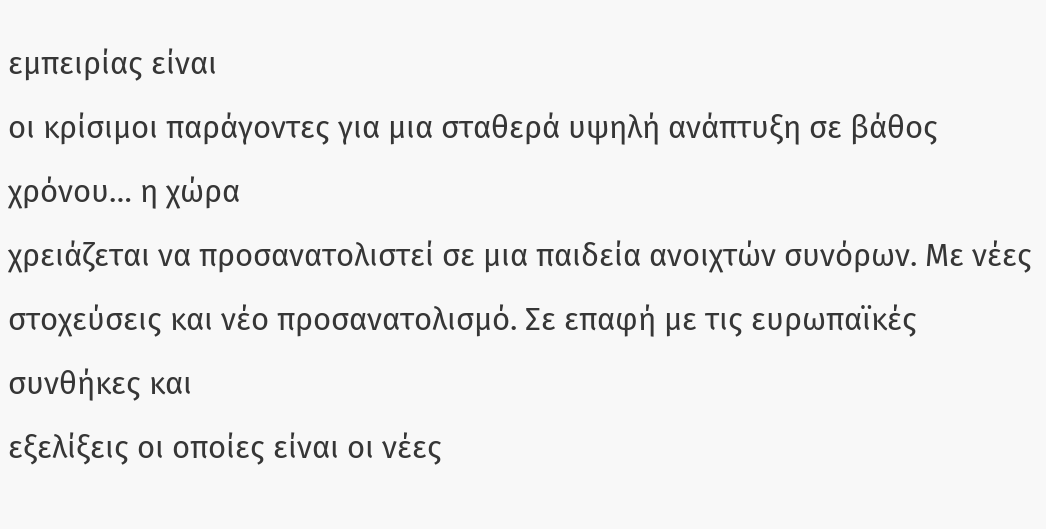εμπειρίας είναι
οι κρίσιμοι παράγοντες για μια σταθερά υψηλή ανάπτυξη σε βάθος χρόνου… η χώρα
χρειάζεται να προσανατολιστεί σε μια παιδεία ανοιχτών συνόρων. Με νέες
στοχεύσεις και νέο προσανατολισμό. Σε επαφή με τις ευρωπαϊκές συνθήκες και
εξελίξεις οι οποίες είναι οι νέες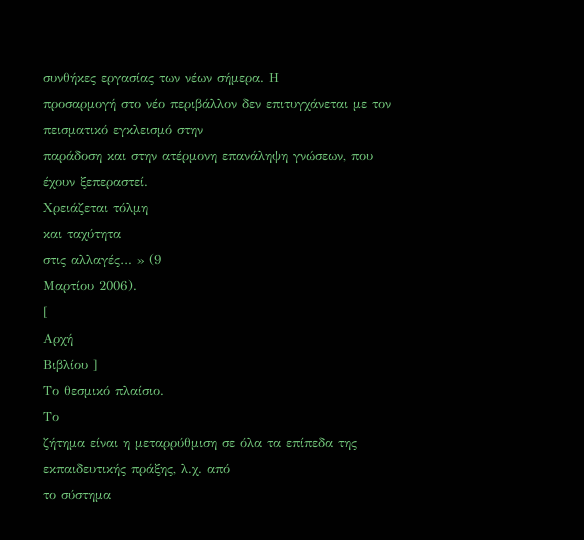συνθήκες εργασίας των νέων σήμερα. Η
προσαρμογή στο νέο περιβάλλον δεν επιτυγχάνεται με τον πεισματικό εγκλεισμό στην
παράδοση και στην ατέρμονη επανάληψη γνώσεων, που έχουν ξεπεραστεί.
Χρειάζεται τόλμη
και ταχύτητα
στις αλλαγές… » (9
Μαρτίου 2006).
[
Αρχή
Βιβλίου ]
Το θεσμικό πλαίσιο.
Το
ζήτημα είναι η μεταρρύθμιση σε όλα τα επίπεδα της εκπαιδευτικής πράξης, λ.χ. από
το σύστημα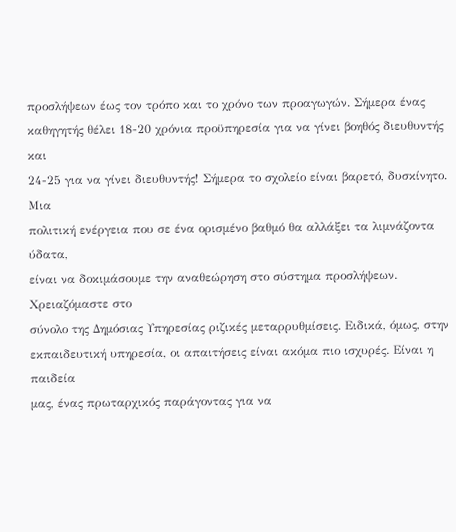προσλήψεων έως τον τρόπο και το χρόνο των προαγωγών. Σήμερα ένας
καθηγητής θέλει 18-20 χρόνια προϋπηρεσία για να γίνει βοηθός διευθυντής και
24-25 για να γίνει διευθυντής! Σήμερα το σχολείο είναι βαρετό, δυσκίνητο. Μια
πολιτική ενέργεια που σε ένα ορισμένο βαθμό θα αλλάξει τα λιμνάζοντα ύδατα,
είναι να δοκιμάσουμε την αναθεώρηση στο σύστημα προσλήψεων. Χρειαζόμαστε στο
σύνολο της Δημόσιας Υπηρεσίας ριζικές μεταρρυθμίσεις. Ειδικά, όμως, στην
εκπαιδευτική υπηρεσία, οι απαιτήσεις είναι ακόμα πιο ισχυρές. Είναι η παιδεία
μας, ένας πρωταρχικός παράγοντας για να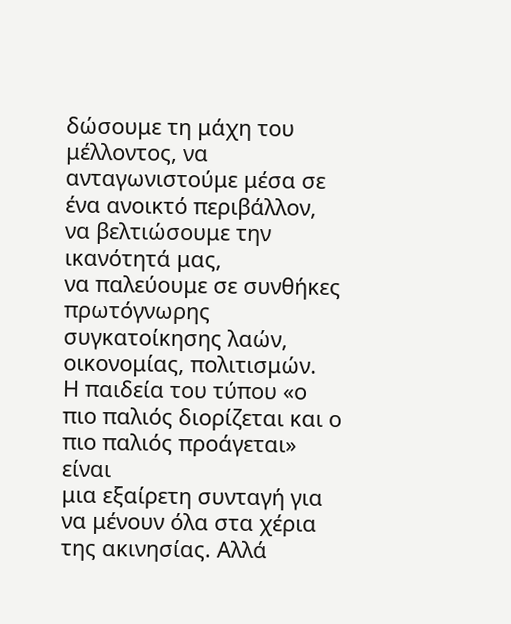δώσουμε τη μάχη του μέλλοντος, να
ανταγωνιστούμε μέσα σε ένα ανοικτό περιβάλλον, να βελτιώσουμε την ικανότητά μας,
να παλεύουμε σε συνθήκες πρωτόγνωρης συγκατοίκησης λαών, οικονομίας, πολιτισμών.
Η παιδεία του τύπου «ο πιο παλιός διορίζεται και ο πιο παλιός προάγεται» είναι
μια εξαίρετη συνταγή για να μένουν όλα στα χέρια της ακινησίας. Αλλά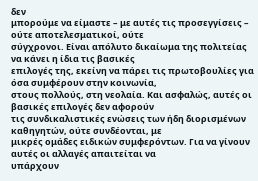δεν
μπορούμε να είμαστε – με αυτές τις προσεγγίσεις – ούτε αποτελεσματικοί, ούτε
σύγχρονοι. Είναι απόλυτο δικαίωμα της πολιτείας να κάνει η ίδια τις βασικές
επιλογές της, εκείνη να πάρει τις πρωτοβουλίες για όσα συμφέρουν στην κοινωνία,
στους πολλούς, στη νεολαία. Και ασφαλώς, αυτές οι βασικές επιλογές δεν αφορούν
τις συνδικαλιστικές ενώσεις των ήδη διορισμένων καθηγητών, ούτε συνδέονται, με
μικρές ομάδες ειδικών συμφερόντων. Για να γίνουν αυτές οι αλλαγές απαιτείται να
υπάρχουν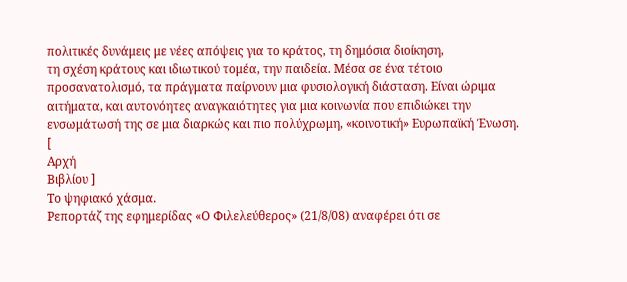πολιτικές δυνάμεις με νέες απόψεις για το κράτος, τη δημόσια διοίκηση,
τη σχέση κράτους και ιδιωτικού τομέα, την παιδεία. Μέσα σε ένα τέτοιο
προσανατολισμό, τα πράγματα παίρνουν μια φυσιολογική διάσταση. Είναι ώριμα
αιτήματα, και αυτονόητες αναγκαιότητες για μια κοινωνία που επιδιώκει την
ενσωμάτωσή της σε μια διαρκώς και πιο πολύχρωμη, «κοινοτική» Ευρωπαϊκή Ένωση.
[
Αρχή
Βιβλίου ]
Το ψηφιακό χάσμα.
Ρεπορτάζ της εφημερίδας «Ο Φιλελεύθερος» (21/8/08) αναφέρει ότι σε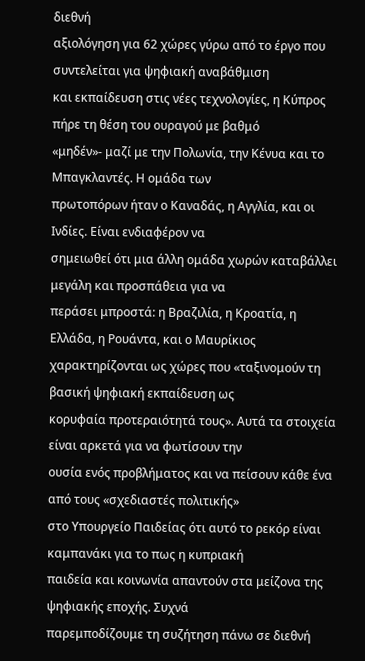διεθνή
αξιολόγηση για 62 χώρες γύρω από το έργο που συντελείται για ψηφιακή αναβάθμιση
και εκπαίδευση στις νέες τεχνολογίες, η Κύπρος πήρε τη θέση του ουραγού με βαθμό
«μηδέν»- μαζί με την Πολωνία, την Κένυα και το Μπαγκλαντές. Η ομάδα των
πρωτοπόρων ήταν ο Καναδάς, η Αγγλία, και οι Ινδίες. Είναι ενδιαφέρον να
σημειωθεί ότι μια άλλη ομάδα χωρών καταβάλλει μεγάλη και προσπάθεια για να
περάσει μπροστά: η Βραζιλία, η Κροατία, η Ελλάδα, η Ρουάντα, και ο Μαυρίκιος
χαρακτηρίζονται ως χώρες που «ταξινομούν τη βασική ψηφιακή εκπαίδευση ως
κορυφαία προτεραιότητά τους». Αυτά τα στοιχεία είναι αρκετά για να φωτίσουν την
ουσία ενός προβλήματος και να πείσουν κάθε ένα από τους «σχεδιαστές πολιτικής»
στο Υπουργείο Παιδείας ότι αυτό το ρεκόρ είναι καμπανάκι για το πως η κυπριακή
παιδεία και κοινωνία απαντούν στα μείζονα της ψηφιακής εποχής. Συχνά
παρεμποδίζουμε τη συζήτηση πάνω σε διεθνή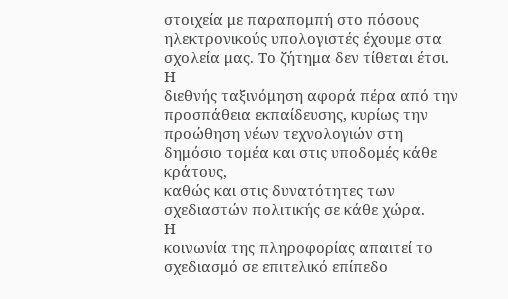στοιχεία με παραπομπή στο πόσους
ηλεκτρονικούς υπολογιστές έχουμε στα σχολεία μας. Το ζήτημα δεν τίθεται έτσι. Η
διεθνής ταξινόμηση αφορά πέρα από την προσπάθεια εκπαίδευσης, κυρίως την
προώθηση νέων τεχνολογιών στη δημόσιο τομέα και στις υποδομές κάθε κράτους,
καθώς και στις δυνατότητες των σχεδιαστών πολιτικής σε κάθε χώρα.
Η
κοινωνία της πληροφορίας απαιτεί το σχεδιασμό σε επιτελικό επίπεδο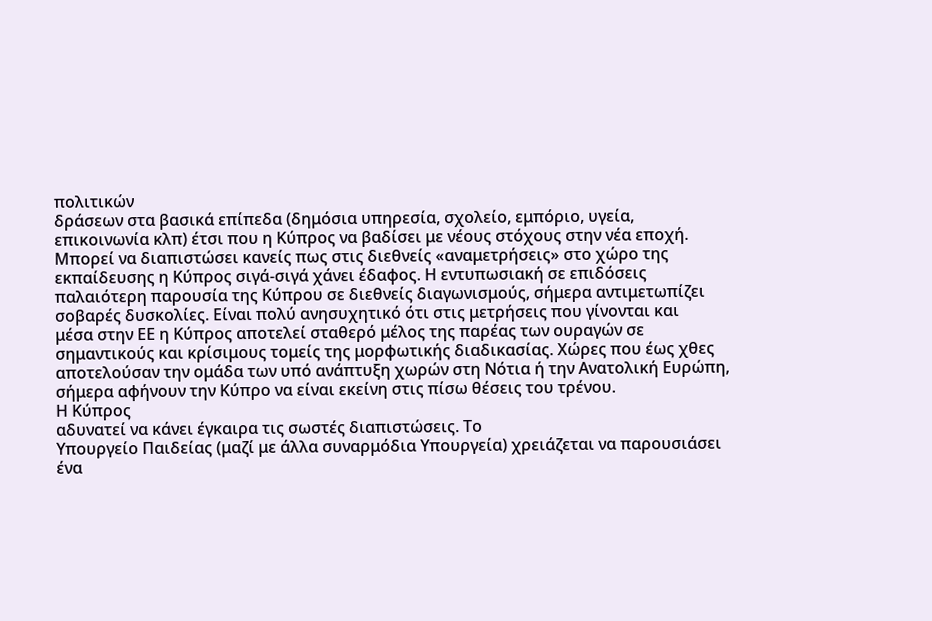πολιτικών
δράσεων στα βασικά επίπεδα (δημόσια υπηρεσία, σχολείο, εμπόριο, υγεία,
επικοινωνία κλπ) έτσι που η Κύπρος να βαδίσει με νέους στόχους στην νέα εποχή.
Μπορεί να διαπιστώσει κανείς πως στις διεθνείς «αναμετρήσεις» στο χώρο της
εκπαίδευσης η Κύπρος σιγά-σιγά χάνει έδαφος. Η εντυπωσιακή σε επιδόσεις
παλαιότερη παρουσία της Κύπρου σε διεθνείς διαγωνισμούς, σήμερα αντιμετωπίζει
σοβαρές δυσκολίες. Είναι πολύ ανησυχητικό ότι στις μετρήσεις που γίνονται και
μέσα στην ΕΕ η Κύπρος αποτελεί σταθερό μέλος της παρέας των ουραγών σε
σημαντικούς και κρίσιμους τομείς της μορφωτικής διαδικασίας. Χώρες που έως χθες
αποτελούσαν την ομάδα των υπό ανάπτυξη χωρών στη Νότια ή την Ανατολική Ευρώπη,
σήμερα αφήνουν την Κύπρο να είναι εκείνη στις πίσω θέσεις του τρένου.
Η Κύπρος
αδυνατεί να κάνει έγκαιρα τις σωστές διαπιστώσεις. Το
Υπουργείο Παιδείας (μαζί με άλλα συναρμόδια Υπουργεία) χρειάζεται να παρουσιάσει
ένα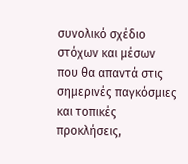συνολικό σχέδιο στόχων και μέσων που θα απαντά στις σημερινές παγκόσμιες
και τοπικές προκλήσεις,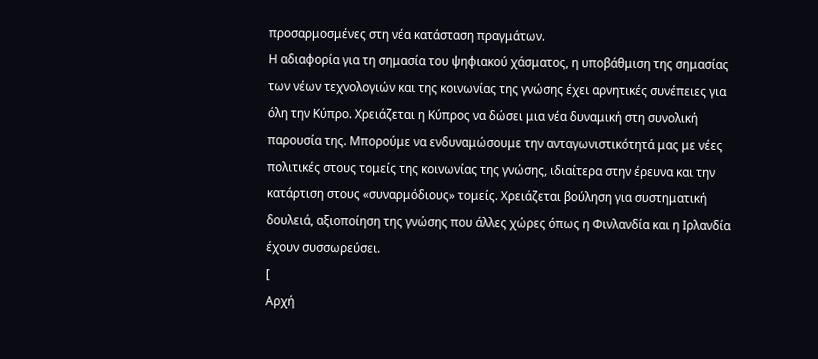προσαρμοσμένες στη νέα κατάσταση πραγμάτων.
Η αδιαφορία για τη σημασία του ψηφιακού χάσματος, η υποβάθμιση της σημασίας
των νέων τεχνολογιών και της κοινωνίας της γνώσης έχει αρνητικές συνέπειες για
όλη την Κύπρο. Χρειάζεται η Κύπρος να δώσει μια νέα δυναμική στη συνολική
παρουσία της. Μπορούμε να ενδυναμώσουμε την ανταγωνιστικότητά μας με νέες
πολιτικές στους τομείς της κοινωνίας της γνώσης, ιδιαίτερα στην έρευνα και την
κατάρτιση στους «συναρμόδιους» τομείς. Χρειάζεται βούληση για συστηματική
δουλειά, αξιοποίηση της γνώσης που άλλες χώρες όπως η Φινλανδία και η Ιρλανδία
έχουν συσσωρεύσει.
[
Αρχή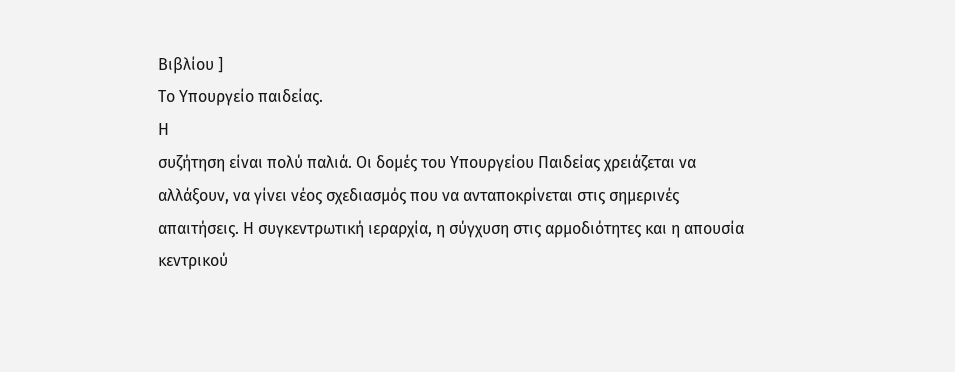Βιβλίου ]
Το Υπουργείο παιδείας.
Η
συζήτηση είναι πολύ παλιά. Οι δομές του Υπουργείου Παιδείας χρειάζεται να
αλλάξουν, να γίνει νέος σχεδιασμός που να ανταποκρίνεται στις σημερινές
απαιτήσεις. Η συγκεντρωτική ιεραρχία, η σύγχυση στις αρμοδιότητες και η απουσία
κεντρικού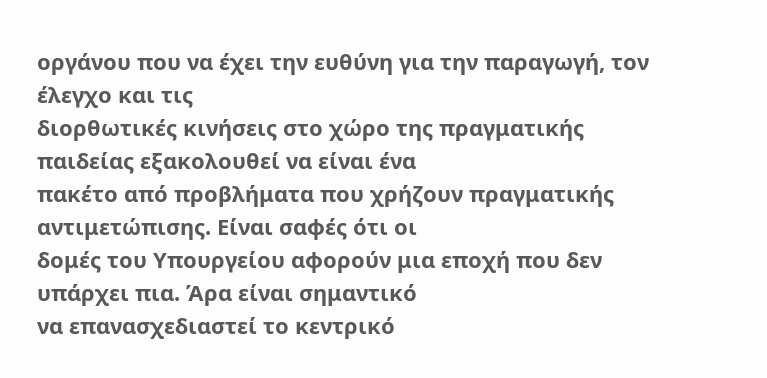οργάνου που να έχει την ευθύνη για την παραγωγή, τον έλεγχο και τις
διορθωτικές κινήσεις στο χώρο της πραγματικής παιδείας εξακολουθεί να είναι ένα
πακέτο από προβλήματα που χρήζουν πραγματικής αντιμετώπισης. Είναι σαφές ότι οι
δομές του Υπουργείου αφορούν μια εποχή που δεν υπάρχει πια. Άρα είναι σημαντικό
να επανασχεδιαστεί το κεντρικό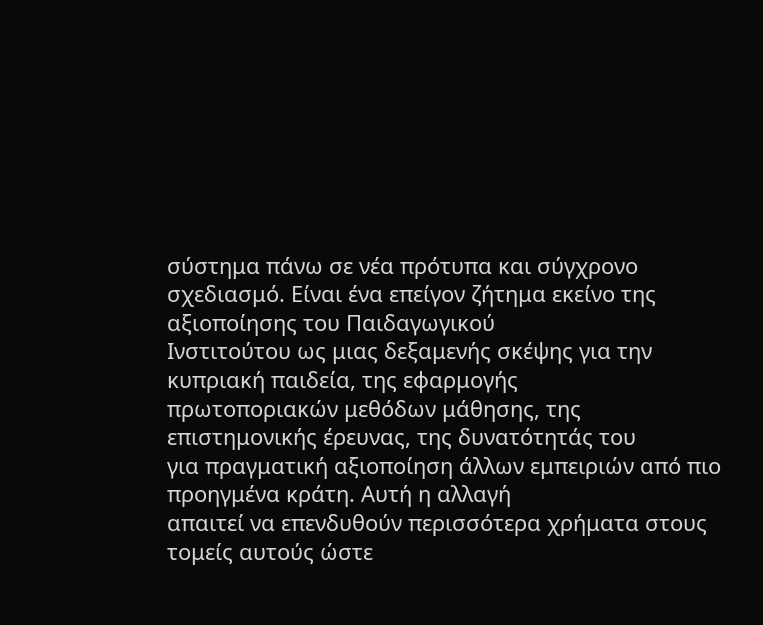σύστημα πάνω σε νέα πρότυπα και σύγχρονο
σχεδιασμό. Είναι ένα επείγον ζήτημα εκείνο της αξιοποίησης του Παιδαγωγικού
Ινστιτούτου ως μιας δεξαμενής σκέψης για την κυπριακή παιδεία, της εφαρμογής
πρωτοποριακών μεθόδων μάθησης, της επιστημονικής έρευνας, της δυνατότητάς του
για πραγματική αξιοποίηση άλλων εμπειριών από πιο προηγμένα κράτη. Αυτή η αλλαγή
απαιτεί να επενδυθούν περισσότερα χρήματα στους τομείς αυτούς ώστε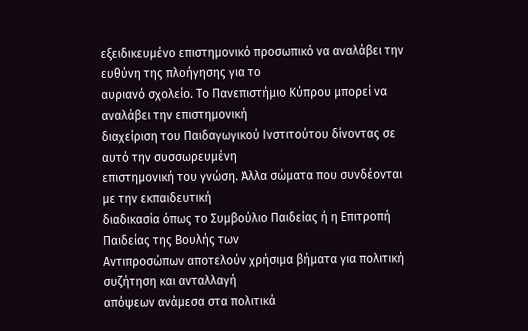εξειδικευμένο επιστημονικό προσωπικό να αναλάβει την ευθύνη της πλοήγησης για το
αυριανό σχολείο. Το Πανεπιστήμιο Κύπρου μπορεί να αναλάβει την επιστημονική
διαχείριση του Παιδαγωγικού Ινστιτούτου δίνοντας σε αυτό την συσσωρευμένη
επιστημονική του γνώση. Άλλα σώματα που συνδέονται με την εκπαιδευτική
διαδικασία όπως το Συμβούλιο Παιδείας ή η Επιτροπή Παιδείας της Βουλής των
Αντιπροσώπων αποτελούν χρήσιμα βήματα για πολιτική συζήτηση και ανταλλαγή
απόψεων ανάμεσα στα πολιτικά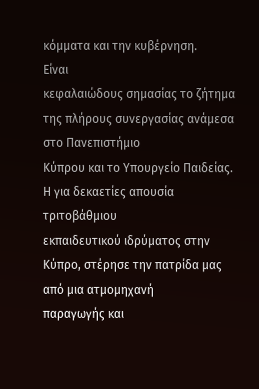κόμματα και την κυβέρνηση.
Είναι
κεφαλαιώδους σημασίας το ζήτημα της πλήρους συνεργασίας ανάμεσα στο Πανεπιστήμιο
Κύπρου και το Υπουργείο Παιδείας. Η για δεκαετίες απουσία τριτοβάθμιου
εκπαιδευτικού ιδρύματος στην Κύπρο, στέρησε την πατρίδα μας από μια ατμομηχανή
παραγωγής και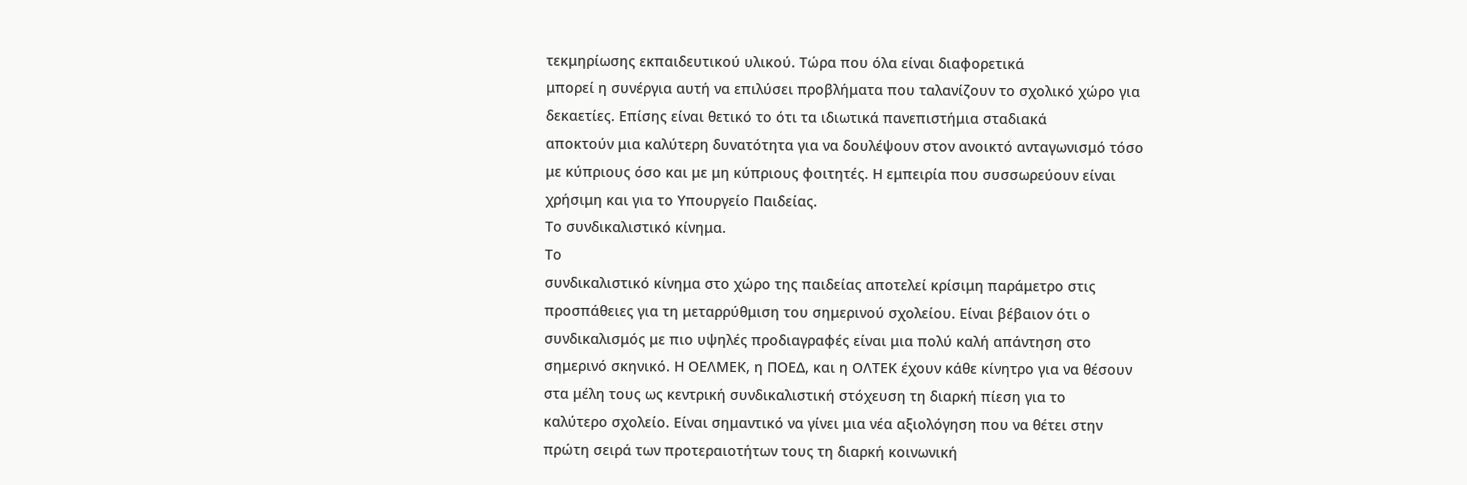τεκμηρίωσης εκπαιδευτικού υλικού. Τώρα που όλα είναι διαφορετικά
μπορεί η συνέργια αυτή να επιλύσει προβλήματα που ταλανίζουν το σχολικό χώρο για
δεκαετίες. Επίσης είναι θετικό το ότι τα ιδιωτικά πανεπιστήμια σταδιακά
αποκτούν μια καλύτερη δυνατότητα για να δουλέψουν στον ανοικτό ανταγωνισμό τόσο
με κύπριους όσο και με μη κύπριους φοιτητές. Η εμπειρία που συσσωρεύουν είναι
χρήσιμη και για το Υπουργείο Παιδείας.
Το συνδικαλιστικό κίνημα.
Το
συνδικαλιστικό κίνημα στο χώρο της παιδείας αποτελεί κρίσιμη παράμετρο στις
προσπάθειες για τη μεταρρύθμιση του σημερινού σχολείου. Είναι βέβαιον ότι ο
συνδικαλισμός με πιο υψηλές προδιαγραφές είναι μια πολύ καλή απάντηση στο
σημερινό σκηνικό. Η ΟΕΛΜΕΚ, η ΠΟΕΔ, και η ΟΛΤΕΚ έχουν κάθε κίνητρο για να θέσουν
στα μέλη τους ως κεντρική συνδικαλιστική στόχευση τη διαρκή πίεση για το
καλύτερο σχολείο. Είναι σημαντικό να γίνει μια νέα αξιολόγηση που να θέτει στην
πρώτη σειρά των προτεραιοτήτων τους τη διαρκή κοινωνική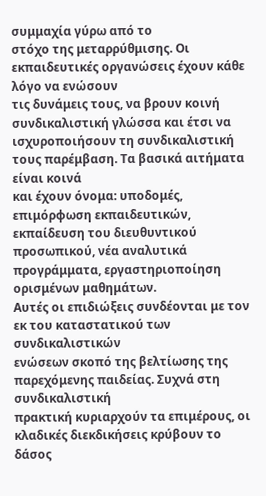συμμαχία γύρω από το
στόχο της μεταρρύθμισης. Οι εκπαιδευτικές οργανώσεις έχουν κάθε λόγο να ενώσουν
τις δυνάμεις τους, να βρουν κοινή συνδικαλιστική γλώσσα και έτσι να
ισχυροποιήσουν τη συνδικαλιστική τους παρέμβαση. Τα βασικά αιτήματα είναι κοινά
και έχουν όνομα: υποδομές, επιμόρφωση εκπαιδευτικών, εκπαίδευση του διευθυντικού
προσωπικού, νέα αναλυτικά προγράμματα, εργαστηριοποίηση ορισμένων μαθημάτων.
Αυτές οι επιδιώξεις συνδέονται με τον εκ του καταστατικού των συνδικαλιστικών
ενώσεων σκοπό της βελτίωσης της παρεχόμενης παιδείας. Συχνά στη συνδικαλιστική
πρακτική κυριαρχούν τα επιμέρους, οι κλαδικές διεκδικήσεις κρύβουν το δάσος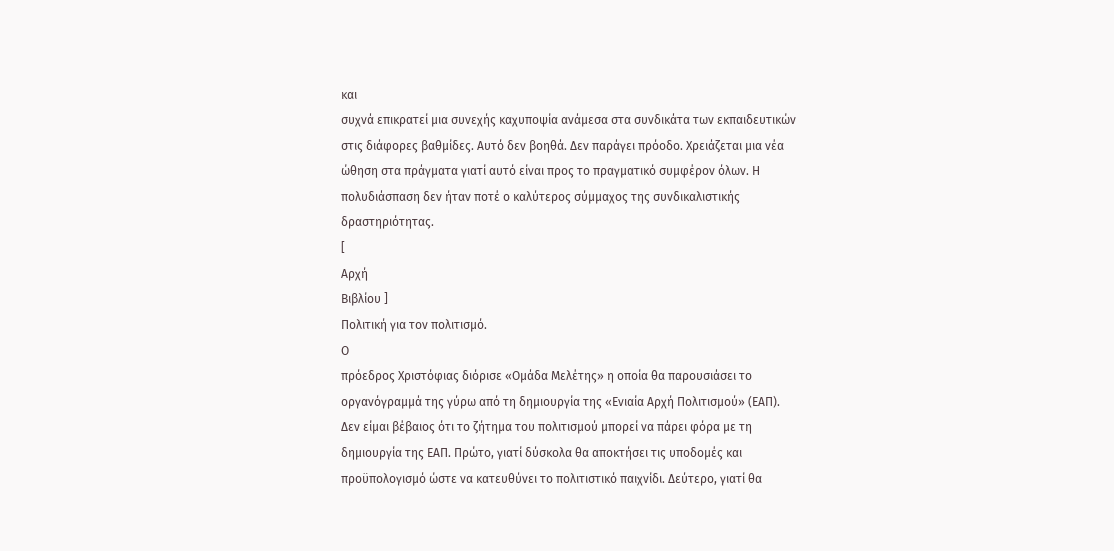και
συχνά επικρατεί μια συνεχής καχυποψία ανάμεσα στα συνδικάτα των εκπαιδευτικών
στις διάφορες βαθμίδες. Αυτό δεν βοηθά. Δεν παράγει πρόοδο. Χρειάζεται μια νέα
ώθηση στα πράγματα γιατί αυτό είναι προς το πραγματικό συμφέρον όλων. Η
πολυδιάσπαση δεν ήταν ποτέ ο καλύτερος σύμμαχος της συνδικαλιστικής
δραστηριότητας.
[
Αρχή
Βιβλίου ]
Πολιτική για τον πολιτισμό.
Ο
πρόεδρος Χριστόφιας διόρισε «Ομάδα Μελέτης» η οποία θα παρουσιάσει το
οργανόγραμμά της γύρω από τη δημιουργία της «Ενιαία Αρχή Πολιτισμού» (ΕΑΠ).
Δεν είμαι βέβαιος ότι το ζήτημα του πολιτισμού μπορεί να πάρει φόρα με τη
δημιουργία της ΕΑΠ. Πρώτο, γιατί δύσκολα θα αποκτήσει τις υποδομές και
προϋπολογισμό ώστε να κατευθύνει το πολιτιστικό παιχνίδι. Δεύτερο, γιατί θα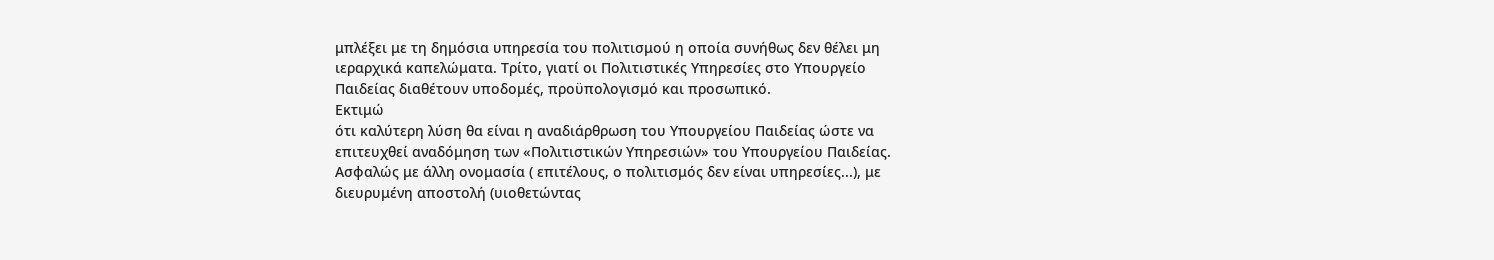μπλέξει με τη δημόσια υπηρεσία του πολιτισμού η οποία συνήθως δεν θέλει μη
ιεραρχικά καπελώματα. Τρίτο, γιατί οι Πολιτιστικές Υπηρεσίες στο Υπουργείο
Παιδείας διαθέτουν υποδομές, προϋπολογισμό και προσωπικό.
Εκτιμώ
ότι καλύτερη λύση θα είναι η αναδιάρθρωση του Υπουργείου Παιδείας ώστε να
επιτευχθεί αναδόμηση των «Πολιτιστικών Υπηρεσιών» του Υπουργείου Παιδείας.
Ασφαλώς με άλλη ονομασία ( επιτέλους, ο πολιτισμός δεν είναι υπηρεσίες...), με
διευρυμένη αποστολή (υιοθετώντας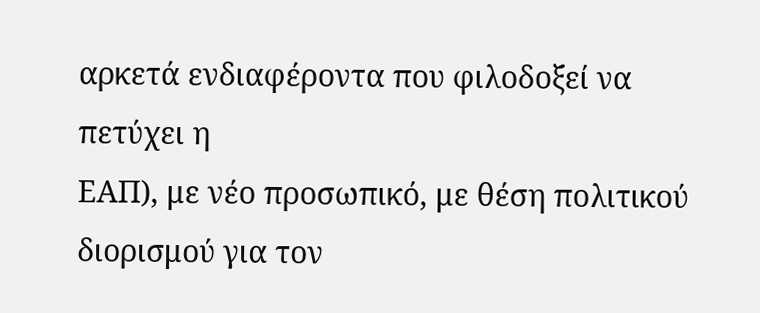αρκετά ενδιαφέροντα που φιλοδοξεί να πετύχει η
ΕΑΠ), με νέο προσωπικό, με θέση πολιτικού διορισμού για τον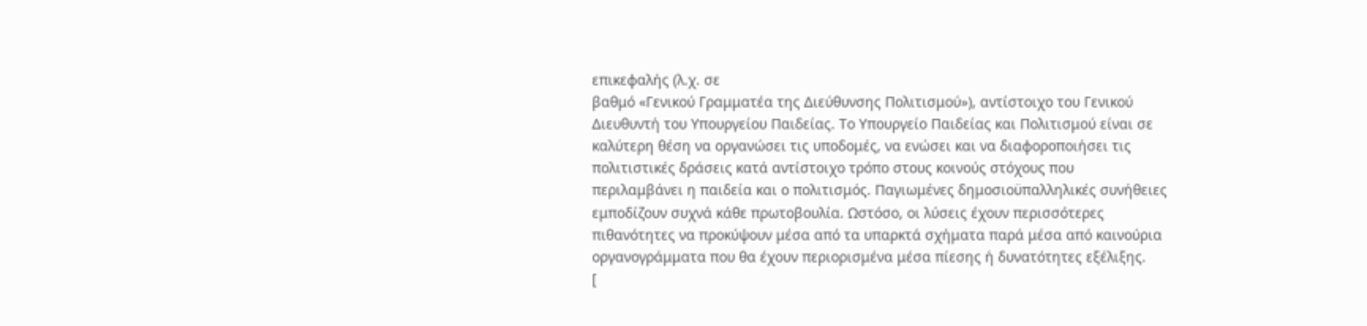επικεφαλής (λ.χ. σε
βαθμό «Γενικού Γραμματέα της Διεύθυνσης Πολιτισμού»), αντίστοιχο του Γενικού
Διευθυντή του Υπουργείου Παιδείας. Το Υπουργείο Παιδείας και Πολιτισμού είναι σε
καλύτερη θέση να οργανώσει τις υποδομές, να ενώσει και να διαφοροποιήσει τις
πολιτιστικές δράσεις κατά αντίστοιχο τρόπο στους κοινούς στόχους που
περιλαμβάνει η παιδεία και ο πολιτισμός. Παγιωμένες δημοσιοϋπαλληλικές συνήθειες
εμποδίζουν συχνά κάθε πρωτοβουλία. Ωστόσο, οι λύσεις έχουν περισσότερες
πιθανότητες να προκύψουν μέσα από τα υπαρκτά σχήματα παρά μέσα από καινούρια
οργανογράμματα που θα έχουν περιορισμένα μέσα πίεσης ή δυνατότητες εξέλιξης.
[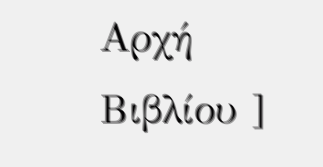Αρχή
Βιβλίου ]